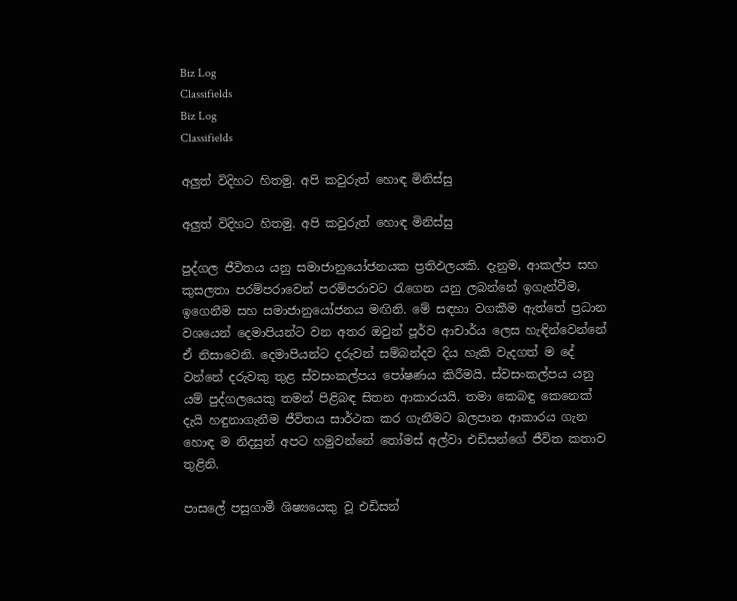Biz Log
Classifields
Biz Log
Classifields

අලුත් විදිහට හිතමු. අපි කවුරුත් හොඳ මිනිස්සු

අලුත් විදිහට හිතමු. අපි කවුරුත් හොඳ මිනිස්සු

පුද්ගල ජීවිතය යනු සමාජානුයෝජනයක ප්‍රතිඵලයකි. දැනුම, ආකල්ප සහ කුසලතා පරම්පරාවෙන් පරම්පරාවට රැගෙන යනු ලබන්නේ ඉගැන්වීම, ඉගෙනීම සහ සමාජානුයෝජනය මඟිනි. මේ සඳහා වගකීම ඇත්තේ ප්‍රධාන වශයෙන් දෙමාපියන්ට වන අතර ඔවුන් පූර්ව ආචාර්ය ලෙස හැඳින්වෙන්නේ ඒ නිසාවෙනි. දෙමාපියන්ට දරුවන් සම්බන්දව දිය හැකි වැදගත් ම දේ වන්නේ දරුවකු තුළ ස්වසංකල්පය පෝෂණය කිරීමයි. ස්වසංකල්පය යනු යම් පුද්ගලයෙකු තමන් පිළිබඳ සිතන ආකාරයයි. තමා කෙබඳු කෙනෙක් දැයි හඳුනාගැනීම ජීවිතය සාර්ථක කර ගැනීමට බලපාන ආකාරය ගැන හොඳ ම නිදසුන් අපට හමුවන්නේ තෝමස් අල්වා එඩිසන්ගේ ජීවිත කතාව තුළිනි.

පාසලේ පසුගාමී ශිෂ්‍යයෙකු වූ එඩිසන්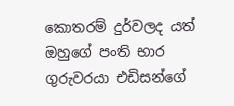කොතරම් දුර්වලද යත් ඔහුගේ පංති භාර ගුරුවරයා එඩිසන්ගේ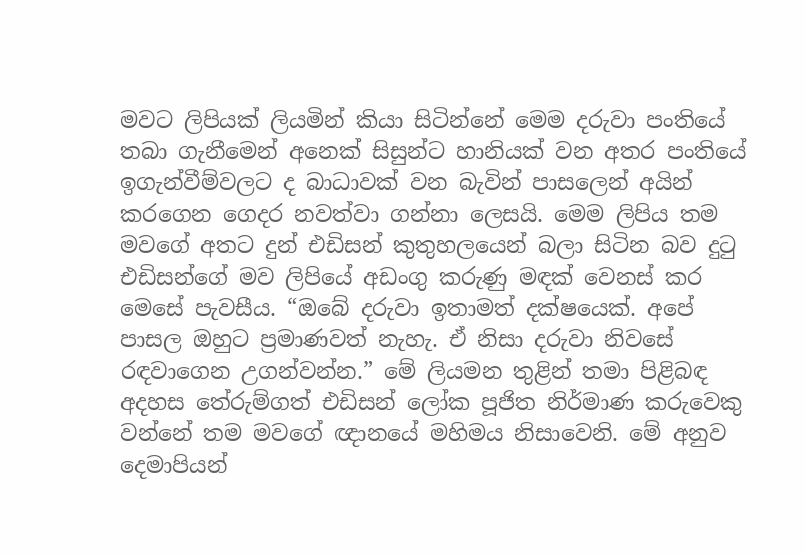මවට ලිපියක් ලියමින් කියා සිටින්නේ මෙම දරුවා පංතියේ තබා ගැනීමෙන් අනෙක් සිසුන්ට හානියක් වන අතර පංතියේ ඉගැන්වීම්වලට ද බාධාවක් වන බැවින් පාසලෙන් අයින් කරගෙන ගෙදර නවත්වා ගන්නා ලෙසයි. මෙම ලිපිය තම මවගේ අතට දුන් එඩිසන් කුතුහලයෙන් බලා සිටින බව දුටු එඩිසන්ගේ මව ලිපියේ අඩංගු කරුණු මඳක් වෙනස් කර මෙසේ පැවසීය. “ඔබේ දරුවා ඉතාමත් දක්ෂයෙක්. අපේ පාසල ඔහුට ප්‍රමාණවත් නැහැ. ඒ නිසා දරුවා නිවසේ රඳවාගෙන උගන්වන්න.” මේ ලියමන තුළින් තමා පිළිබඳ අදහස තේරුම්ගත් එඩිසන් ලෝක පූජිත නිර්මාණ කරුවෙකු වන්නේ තම මවගේ ඥානයේ මහිමය නිසාවෙනි. මේ අනුව දෙමාපියන්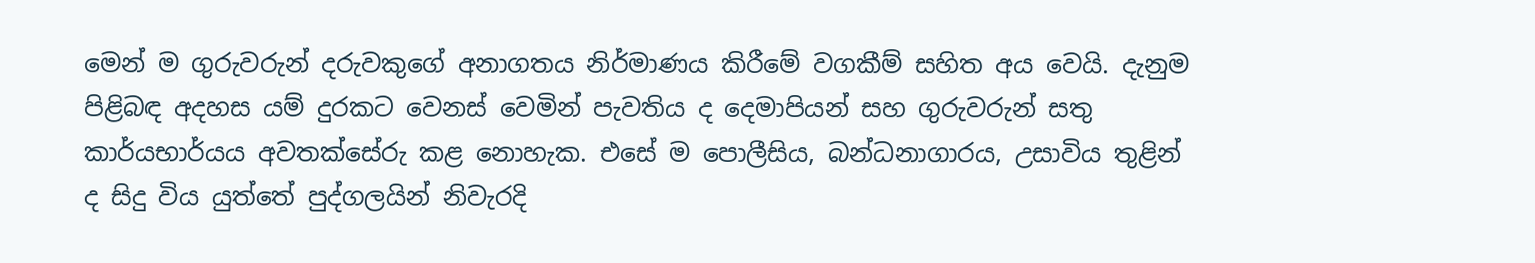මෙන් ම ගුරුවරුන් දරුවකුගේ අනාගතය නිර්මාණය කිරීමේ වගකීම් සහිත අය වෙයි. දැනුම පිළිබඳ අදහස යම් දුරකට වෙනස් වෙමින් පැවතිය ද දෙමාපියන් සහ ගුරුවරුන් සතු කාර්යභාර්යය අවතක්සේරු කළ නොහැක. එසේ ම පොලීසිය, බන්ධනාගාරය, උසාවිය තුළින් ද සිදු විය යුත්තේ පුද්ගලයින් නිවැරදි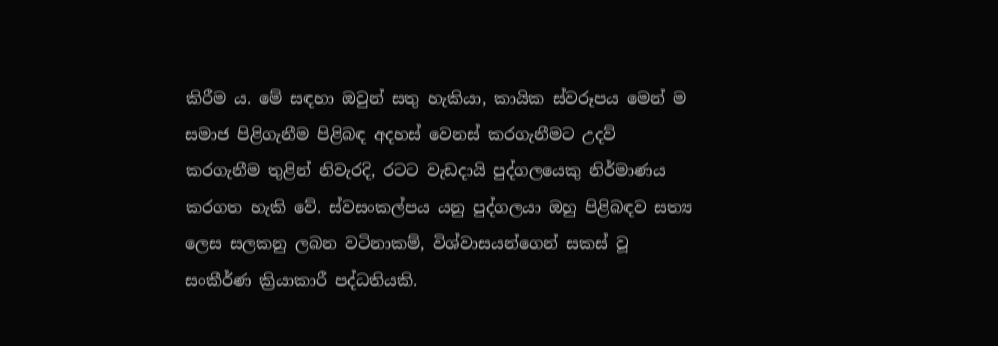කිරීම ය. මේ සඳහා ඔවුන් සතු හැකියා, කායික ස්වරූපය මෙන් ම සමාජ පිළිගැනීම පිළිබඳ අදහස් වෙනස් කරගැනීමට උදව් කරගැනීම තුළින් නිවැරදි, රටට වැඩදායි පුද්ගලයෙකු නිර්මාණය කරගත හැකි වේ. ස්වසංකල්පය යනු පුද්ගලයා ඔහු පිළිබඳව සත්‍ය ලෙස සලකනු ලබන වටිනාකම්, විශ්වාසයන්ගෙන් සකස් වූ සංකීර්ණ ක්‍රියාකාරී පද්ධතියකි.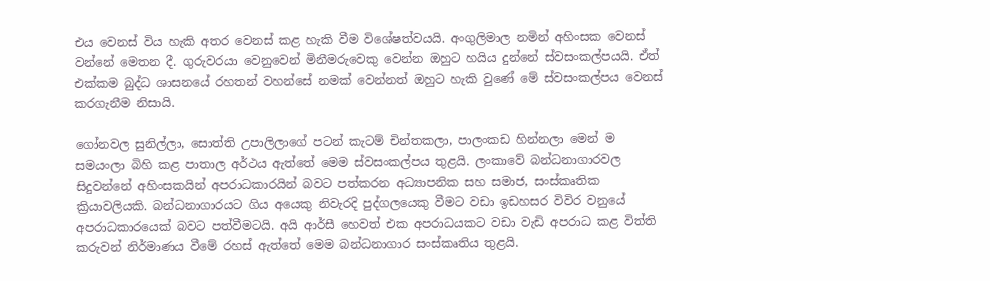එය වෙනස් විය හැකි අතර වෙනස් කළ හැකි වීම විශේෂත්වයයි. අංගුලිමාල නමින් අහිංසක වෙනස් වන්නේ මෙතන දී. ගුරුවරයා වෙනුවෙන් මිනීමරුවෙකු වෙන්න ඔහුට හයිය දුන්නේ ස්වසංකල්පයයි. ඒත් එක්කම බුද්ධ ශාසනයේ රහතන් වහන්සේ නමක් වෙන්නත් ඔහුට හැකි වුණේ මේ ස්වසංකල්පය වෙනස් කරගැනීම නිසායි.

ගෝනවල සුනිල්ලා, සොත්ති උපාලිලාගේ පටන් කැටම් චින්තකලා, පාලංකඩ හින්නලා මෙන් ම සමයංලා බිහි කළ පාතාල අර්ථය ඇත්තේ මෙම ස්වසංකල්පය තුළයි. ලංකාවේ බන්ධනාගාරවල සිදුවන්නේ අහිංසකයින් අපරාධකාරයින් බවට පත්කරන අධ්‍යාපනික සහ සමාජ, සංස්කෘතික ක්‍රියාවලියකි. බන්ධනාගාරයට ගිය අයෙකු නිවැරදි පුද්ගලයෙකු වීමට වඩා ඉඩහසර විවිර වනුයේ අපරාධකාරයෙක් බවට පත්වීමටයි. අයි ආර්සී හෙවත් එක අපරාධයකට වඩා වැඩි අපරාධ කළ විත්ති කරුවන් නිර්මාණය වීමේ රහස් ඇත්තේ මෙම බන්ධනාගාර සංස්කෘතිය තුළයි.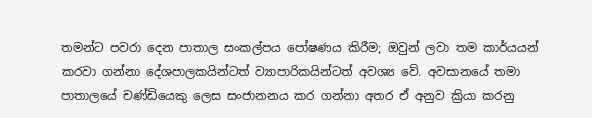තමන්ට පවරා දෙන පාතාල සංකල්පය පෝෂණය කිරීම; ඔවුන් ලවා තම කාර්යයන් කරවා ගන්නා දේශපාලකයින්ටත් ව්‍යාපාරිකයින්ටත් අවශ්‍ය වේ. අවසානයේ තමා පාතාලයේ චණ්ඩියෙකු ලෙස සංජානනය කර ගන්නා අතර ඒ අනුව ක්‍රියා කරනු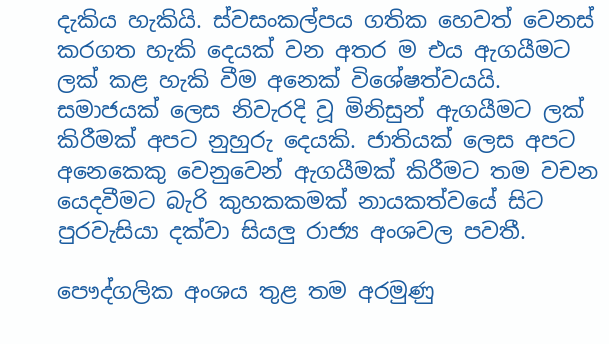දැකිය හැකියි. ස්වසංකල්පය ගතික හෙවත් වෙනස් කරගත හැකි දෙයක් වන අතර ම එය ඇගයීමට ලක් කළ හැකි වීම අනෙක් විශේෂත්වයයි. සමාජයක් ලෙස නිවැරදි වූ මිනිසුන් ඇගයීමට ලක් කිරීමක් අපට නුහුරු දෙයකි. ජාතියක් ලෙස අපට අනෙකෙකු වෙනුවෙන් ඇගයීමක් කිරීමට තම වචන යෙදවීමට බැරි කුහකකමක් නායකත්වයේ සිට පුරවැසියා දක්වා සියලු රාජ්‍ය අංශවල පවතී.

පෞද්ගලික අංශය තුළ තම අරමුණු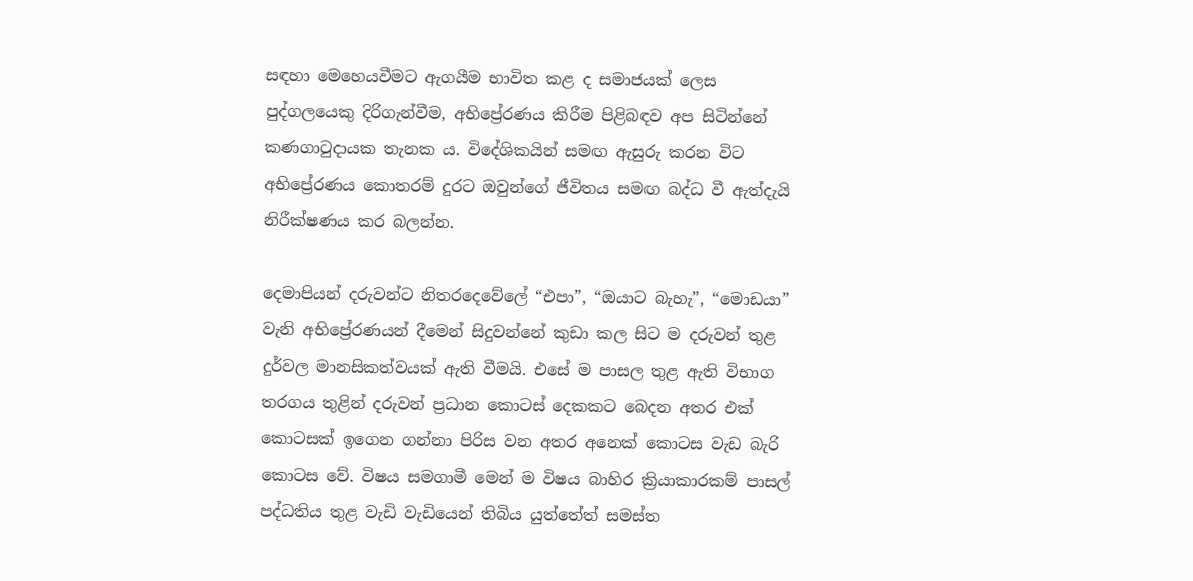සඳහා මෙහෙයවීමට ඇගයීම භාවිත කළ ද සමාජයක් ලෙස පුද්ගලයෙකු දිරිගැන්වීම, අභිප්‍රේරණය කිරීම පිළිබඳව අප සිටින්නේ කණගාටුදායක තැනක ය. විදේශිකයින් සමඟ ඇසුරු කරන විට අභිප්‍රේරණය කොතරම් දුරට ඔවුන්ගේ ජීවිතය සමඟ බද්ධ වී ඇත්දැයි නිරීක්ෂණය කර බලන්න.

දෙමාපියන් දරුවන්ට නිතරදෙවේලේ “එපා”, “ඔයාට බැහැ”, “මොඩයා” වැනි අභිප්‍රේරණයන් දීමෙන් සිදුවන්නේ කුඩා කල සිට ම දරුවන් තුළ දුර්වල මානසිකත්වයක් ඇති වීමයි. එසේ ම පාසල තුළ ඇති විභාග තරගය තුළින් දරුවන් ප්‍රධාන කොටස් දෙකකට බෙදන අතර එක් කොටසක් ඉගෙන ගන්නා පිරිස වන අතර අනෙක් කොටස වැඩ බැරි කොටස වේ. විෂය සමගාමී මෙන් ම විෂය බාහිර ක්‍රියාකාරකම් පාසල් පද්ධතිය තුළ වැඩි වැඩියෙන් තිබිය යුත්තේත් සමස්ත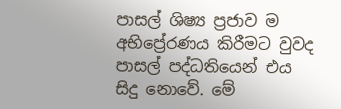පාසල් ශිෂ්‍ය ප්‍රජාව ම අභිප්‍රේරණය කිරීමට වුවද පාසල් පද්ධතියෙන් එය සිදු නොවේ. මේ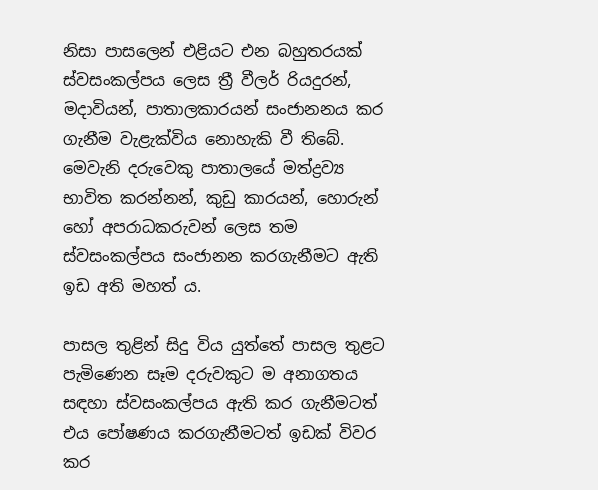නිසා පාසලෙන් එළියට එන බහුතරයක් ස්වසංකල්පය ලෙස ත්‍රී වීලර් රියදුරන්, මදාවියන්, පාතාලකාරයන් සංජානනය කර ගැනීම වැළැක්විය නොහැකි වී තිබේ. මෙවැනි දරුවෙකු පාතාලයේ මත්ද්‍රව්‍ය භාවිත කරන්නන්, කුඩු කාරයන්, හොරුන් හෝ අපරාධකරුවන් ලෙස තම ස්වසංකල්පය සංජානන කරගැනීමට ඇති ඉඩ අති මහත් ය.

පාසල තුළින් සිදු විය යුත්තේ පාසල තුළට පැමිණෙන සෑම දරුවකුට ම අනාගතය සඳහා ස්වසංකල්පය ඇති කර ගැනීමටත් එය පෝෂණය කරගැනීමටත් ඉඩක් විවර කර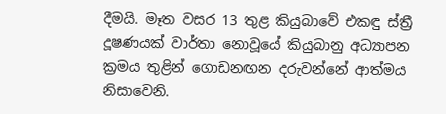දීමයි. මෑත වසර 13 තුළ කියුබාවේ එකඳු ස්ත්‍රී දූෂණයක් වාර්තා නොවූයේ කියුබානු අධ්‍යාපන ක්‍රමය තුළින් ගොඩනඟන දරුවන්නේ ආත්මය නිසාවෙනි.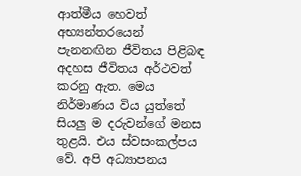ආත්මීය හෙවත් අභ්‍යන්තරයෙන් පැනනඟින ජීවිතය පිළිබඳ අදහස ජීවිතය අර්ථවත් කරනු ඇත. මෙය නිර්මාණය විය යුත්තේ සියලු ම දරුවන්ගේ මනස තුළයි. එය ස්වසංකල්පය වේ. අපි අධ්‍යාපනය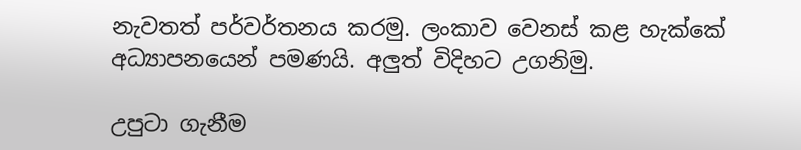නැවතත් පර්වර්තනය කරමු. ලංකාව වෙනස් කළ හැක්කේ අධ්‍යාපනයෙන් පමණයි. අලුත් විදිහට උගනිමු.

උපුටා ගැනීම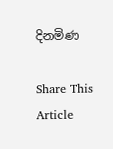දිනමිණ

Share This Article